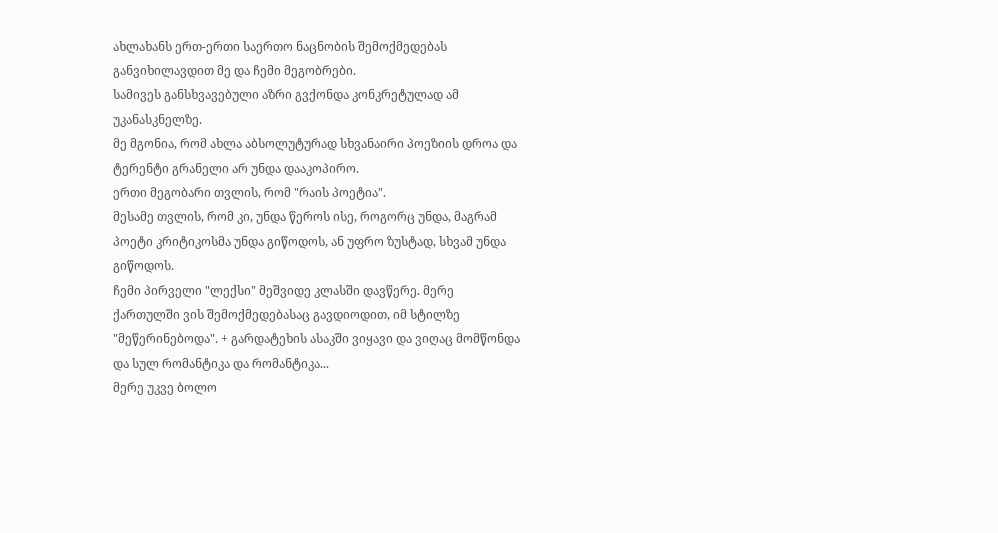ახლახანს ერთ-ერთი საერთო ნაცნობის შემოქმედებას განვიხილავდით მე და ჩემი მეგობრები.
სამივეს განსხვავებული აზრი გვქონდა კონკრეტულად ამ უკანასკნელზე.
მე მგონია, რომ ახლა აბსოლუტურად სხვანაირი პოეზიის დროა და ტერენტი გრანელი არ უნდა დააკოპირო.
ერთი მეგობარი თვლის, რომ "რაის პოეტია".
მესამე თვლის, რომ კი, უნდა წეროს ისე, როგორც უნდა, მაგრამ პოეტი კრიტიკოსმა უნდა გიწოდოს, ან უფრო ზუსტად, სხვამ უნდა გიწოდოს.
ჩემი პირველი "ლექსი" მეშვიდე კლასში დავწერე. მერე ქართულში ვის შემოქმედებასაც გავდიოდით, იმ სტილზე "მეწერინებოდა". + გარდატეხის ასაკში ვიყავი და ვიღაც მომწონდა და სულ რომანტიკა და რომანტიკა...
მერე უკვე ბოლო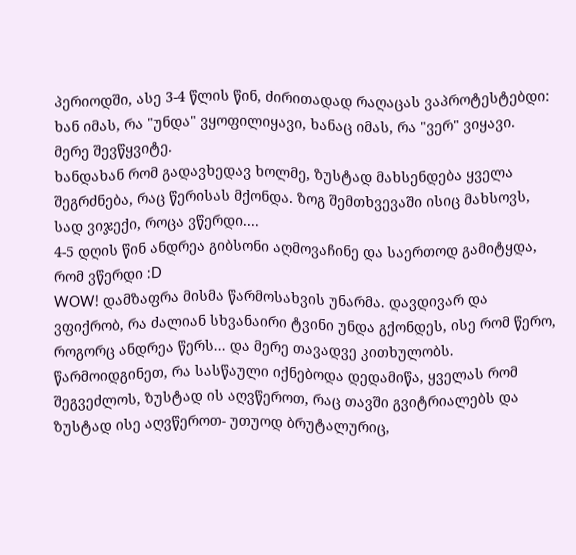პერიოდში, ასე 3-4 წლის წინ, ძირითადად რაღაცას ვაპროტესტებდი: ხან იმას, რა "უნდა" ვყოფილიყავი, ხანაც იმას, რა "ვერ" ვიყავი.
მერე შევწყვიტე.
ხანდახან რომ გადავხედავ ხოლმე, ზუსტად მახსენდება ყველა შეგრძნება, რაც წერისას მქონდა. ზოგ შემთხვევაში ისიც მახსოვს, სად ვიჯექი, როცა ვწერდი....
4-5 დღის წინ ანდრეა გიბსონი აღმოვაჩინე და საერთოდ გამიტყდა, რომ ვწერდი :D
WOW! დამზაფრა მისმა წარმოსახვის უნარმა. დავდივარ და ვფიქრობ, რა ძალიან სხვანაირი ტვინი უნდა გქონდეს, ისე რომ წერო, როგორც ანდრეა წერს... და მერე თავადვე კითხულობს.
წარმოიდგინეთ, რა სასწაული იქნებოდა დედამიწა, ყველას რომ შეგვეძლოს, ზუსტად ის აღვწეროთ, რაც თავში გვიტრიალებს და ზუსტად ისე აღვწეროთ- უთუოდ ბრუტალურიც,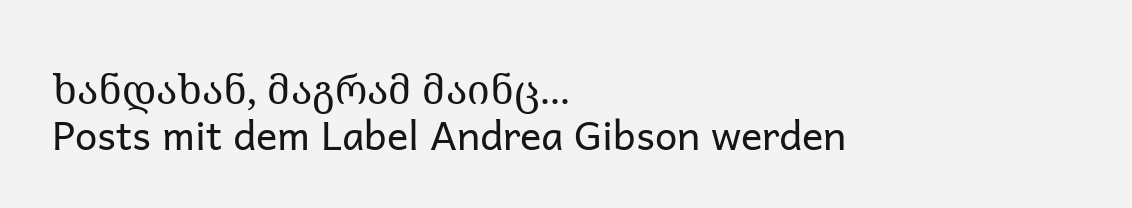ხანდახან, მაგრამ მაინც...
Posts mit dem Label Andrea Gibson werden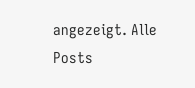angezeigt. Alle Posts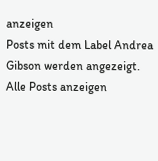anzeigen
Posts mit dem Label Andrea Gibson werden angezeigt. Alle Posts anzeigen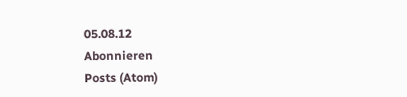05.08.12
Abonnieren
Posts (Atom)